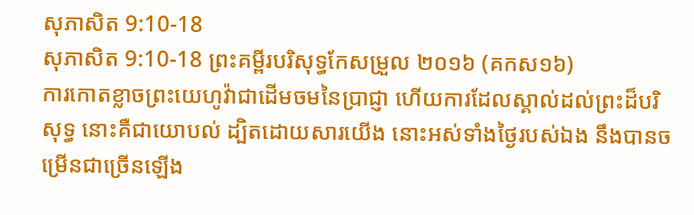សុភាសិត 9:10-18
សុភាសិត 9:10-18 ព្រះគម្ពីរបរិសុទ្ធកែសម្រួល ២០១៦ (គកស១៦)
ការកោតខ្លាចព្រះយេហូវ៉ាជាដើមចមនៃប្រាជ្ញា ហើយការដែលស្គាល់ដល់ព្រះដ៏បរិសុទ្ធ នោះគឺជាយោបល់ ដ្បិតដោយសារយើង នោះអស់ទាំងថ្ងៃរបស់ឯង នឹងបានចម្រើនជាច្រើនឡើង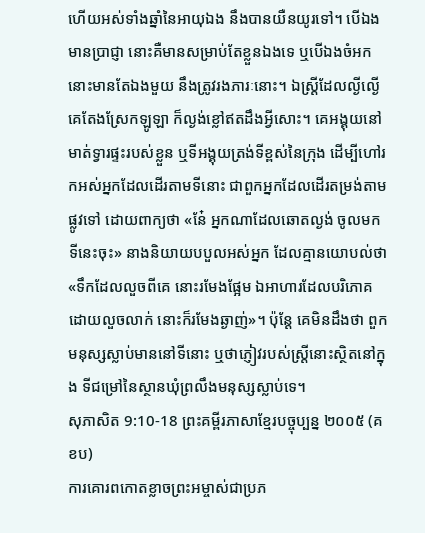ហើយអស់ទាំងឆ្នាំនៃអាយុឯង នឹងបានយឺនយូរទៅ។ បើឯងមានប្រាជ្ញា នោះគឺមានសម្រាប់តែខ្លួនឯងទេ ឬបើឯងចំអក នោះមានតែឯងមួយ នឹងត្រូវរងភារៈនោះ។ ឯស្ត្រីដែលល្ងីល្ងើ គេតែងស្រែកឡូឡា ក៏ល្ងង់ខ្លៅឥតដឹងអ្វីសោះ។ គេអង្គុយនៅមាត់ទ្វារផ្ទះរបស់ខ្លួន ឬទីអង្គុយត្រង់ទីខ្ពស់នៃក្រុង ដើម្បីហៅរកអស់អ្នកដែលដើរតាមទីនោះ ជាពួកអ្នកដែលដើរតម្រង់តាមផ្លូវទៅ ដោយពាក្យថា «នែ៎ អ្នកណាដែលឆោតល្ងង់ ចូលមកទីនេះចុះ» នាងនិយាយបបួលអស់អ្នក ដែលគ្មានយោបល់ថា «ទឹកដែលលួចពីគេ នោះរមែងផ្អែម ឯអាហារដែលបរិភោគដោយលួចលាក់ នោះក៏រមែងឆ្ងាញ់»។ ប៉ុន្តែ គេមិនដឹងថា ពួកមនុស្សស្លាប់មាននៅទីនោះ ឬថាភ្ញៀវរបស់ស្ត្រីនោះស្ថិតនៅក្នុង ទីជម្រៅនៃស្ថានឃុំព្រលឹងមនុស្សស្លាប់ទេ។
សុភាសិត 9:10-18 ព្រះគម្ពីរភាសាខ្មែរបច្ចុប្បន្ន ២០០៥ (គខប)
ការគោរពកោតខ្លាចព្រះអម្ចាស់ជាប្រភ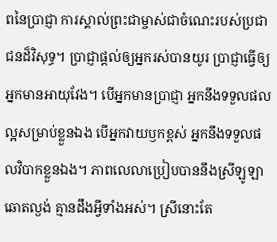ពនៃប្រាជ្ញា ការស្គាល់ព្រះជាម្ចាស់ជាចំណេះរបស់ប្រជាជនដ៏វិសុទ្ធ។ ប្រាជ្ញាផ្ដល់ឲ្យអ្នករស់បានយូរ ប្រាជ្ញាធ្វើឲ្យអ្នកមានអាយុវែង។ បើអ្នកមានប្រាជ្ញា អ្នកនឹងទទួលផលល្អសម្រាប់ខ្លួនឯង បើអ្នកវាយឫកខ្ពស់ អ្នកនឹងទទួលផលវិបាកខ្លួនឯង។ ភាពលេលាប្រៀបបាននឹងស្រីឡូឡា ឆោតល្ងង់ គ្មានដឹងអ្វីទាំងអស់។ ស្រីនោះតែ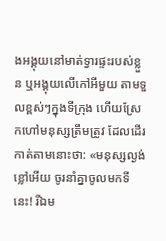ងអង្គុយនៅមាត់ទ្វារផ្ទះរបស់ខ្លួន ឬអង្គុយលើកៅអីមួយ តាមទួលខ្ពស់ៗក្នុងទីក្រុង ហើយស្រែកហៅមនុស្សត្រឹមត្រូវ ដែលដើរកាត់តាមនោះថា: «មនុស្សល្ងង់ខ្លៅអើយ ចូរនាំគ្នាចូលមកទីនេះ! រីឯម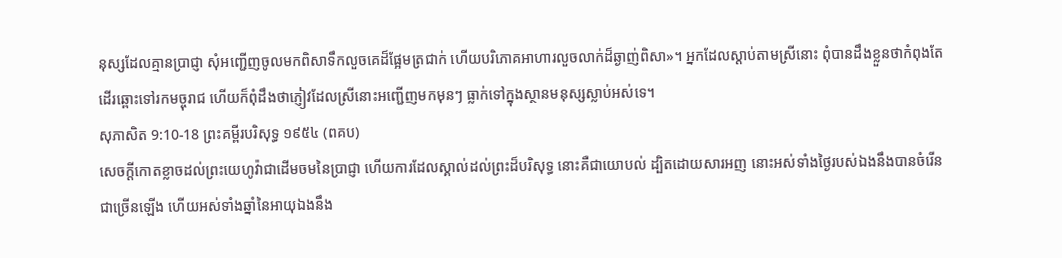នុស្សដែលគ្មានប្រាជ្ញា សុំអញ្ជើញចូលមកពិសាទឹកលួចគេដ៏ផ្អែមត្រជាក់ ហើយបរិភោគអាហារលួចលាក់ដ៏ឆ្ងាញ់ពិសា»។ អ្នកដែលស្ដាប់តាមស្រីនោះ ពុំបានដឹងខ្លួនថាកំពុងតែដើរឆ្ពោះទៅរកមច្ចុរាជ ហើយក៏ពុំដឹងថាភ្ញៀវដែលស្រីនោះអញ្ជើញមកមុនៗ ធ្លាក់ទៅក្នុងស្ថានមនុស្សស្លាប់អស់ទេ។
សុភាសិត 9:10-18 ព្រះគម្ពីរបរិសុទ្ធ ១៩៥៤ (ពគប)
សេចក្ដីកោតខ្លាចដល់ព្រះយេហូវ៉ាជាដើមចមនៃប្រាជ្ញា ហើយការដែលស្គាល់ដល់ព្រះដ៏បរិសុទ្ធ នោះគឺជាយោបល់ ដ្បិតដោយសារអញ នោះអស់ទាំងថ្ងៃរបស់ឯងនឹងបានចំរើនជាច្រើនឡើង ហើយអស់ទាំងឆ្នាំនៃអាយុឯងនឹង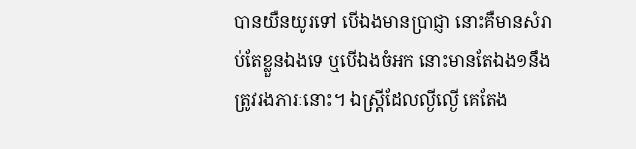បានយឺនយូរទៅ បើឯងមានប្រាជ្ញា នោះគឺមានសំរាប់តែខ្លួនឯងទេ ឬបើឯងចំអក នោះមានតែឯង១នឹងត្រូវរងភារៈនោះ។ ឯស្ត្រីដែលល្ងីល្ងើ គេតែង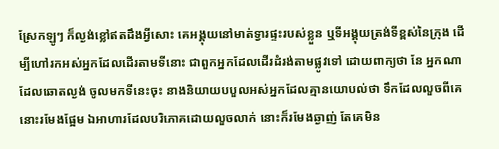ស្រែកឡូៗ ក៏ល្ងង់ខ្លៅឥតដឹងអ្វីសោះ គេអង្គុយនៅមាត់ទ្វារផ្ទះរបស់ខ្លួន ឬទីអង្គុយត្រង់ទីខ្ពស់នៃក្រុង ដើម្បីហៅរកអស់អ្នកដែលដើរតាមទីនោះ ជាពួកអ្នកដែលដើរដំរង់តាមផ្លូវទៅ ដោយពាក្យថា នែ អ្នកណាដែលឆោតល្ងង់ ចូលមកទីនេះចុះ នាងនិយាយបបួលអស់អ្នកដែលគ្មានយោបល់ថា ទឹកដែលលួចពីគេ នោះរមែងផ្អែម ឯអាហារដែលបរិភោគដោយលួចលាក់ នោះក៏រមែងឆ្ងាញ់ តែគេមិន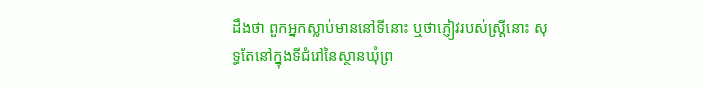ដឹងថា ពួកអ្នកស្លាប់មាននៅទីនោះ ឬថាភ្ញៀវរបស់ស្ត្រីនោះ សុទ្ធតែនៅក្នុងទីជំរៅនៃស្ថានឃុំព្រ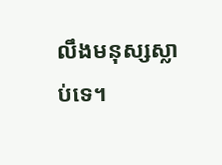លឹងមនុស្សស្លាប់ទេ។